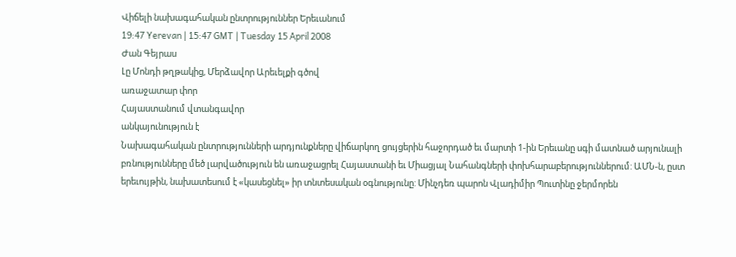Վիճելի նախագահական ընտրություններ Երեւանում
19:47 Yerevan | 15:47 GMT | Tuesday 15 April 2008
Ժան Գեյրաս
Լը Մոնդի թղթակից, Մերձավոր Արեւելքի գծով
առաջատար փոր
Հայաստանում վտանգավոր
անկայունություն է
Նախագահական ընտրությունների արդյունքները վիճարկող ցույցերին հաջորդած եւ մարտի 1-ին Երեւանը սգի մատնած արյունալի բռնությունները մեծ լարվածություն են առաջացրել Հայաստանի եւ Միացյալ Նահանգների փոխհարաբերություններում: ԱՄՆ-ն, ըստ երեւույթին, նախատեսում է «կասեցնել» իր տնտեսական օգնությունը: Մինչդեռ պարոն Վլադիմիր Պուտինը ջերմորեն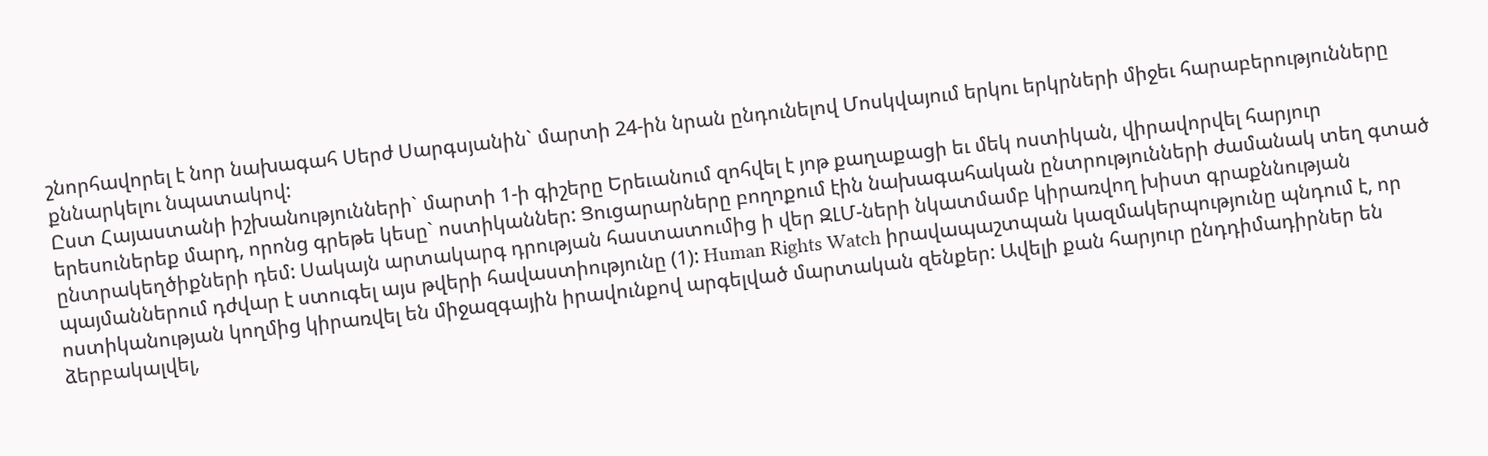շնորհավորել է նոր նախագահ Սերժ Սարգսյանին` մարտի 24-ին նրան ընդունելով Մոսկվայում երկու երկրների միջեւ հարաբերությունները քննարկելու նպատակով:
Ըստ Հայաստանի իշխանությունների` մարտի 1-ի գիշերը Երեւանում զոհվել է յոթ քաղաքացի եւ մեկ ոստիկան, վիրավորվել հարյուր երեսուներեք մարդ, որոնց գրեթե կեսը` ոստիկաններ: Ցուցարարները բողոքում էին նախագահական ընտրությունների ժամանակ տեղ գտած ընտրակեղծիքների դեմ: Սակայն արտակարգ դրության հաստատումից ի վեր ԶԼՄ-ների նկատմամբ կիրառվող խիստ գրաքննության պայմաններում դժվար է ստուգել այս թվերի հավաստիությունը (1): Human Rights Watch իրավապաշտպան կազմակերպությունը պնդում է, որ ոստիկանության կողմից կիրառվել են միջազգային իրավունքով արգելված մարտական զենքեր: Ավելի քան հարյուր ընդդիմադիրներ են ձերբակալվել,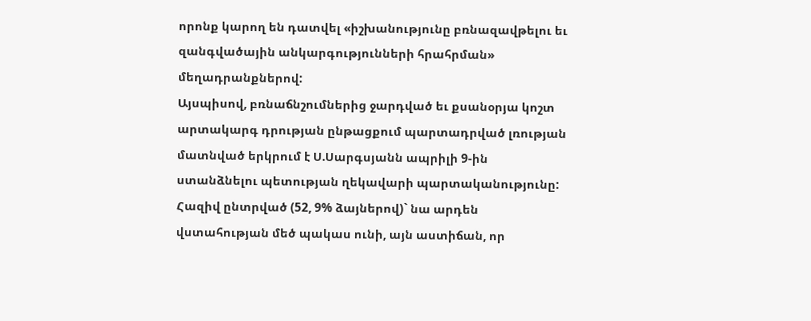որոնք կարող են դատվել «իշխանությունը բռնազավթելու եւ զանգվածային անկարգությունների հրահրման» մեղադրանքներով:
Այսպիսով, բռնաճնշումներից ջարդված եւ քսանօրյա կոշտ արտակարգ դրության ընթացքում պարտադրված լռության մատնված երկրում է Ս.Սարգսյանն ապրիլի 9-ին ստանձնելու պետության ղեկավարի պարտականությունը: Հազիվ ընտրված (52, 9% ձայներով)` նա արդեն վստահության մեծ պակաս ունի, այն աստիճան, որ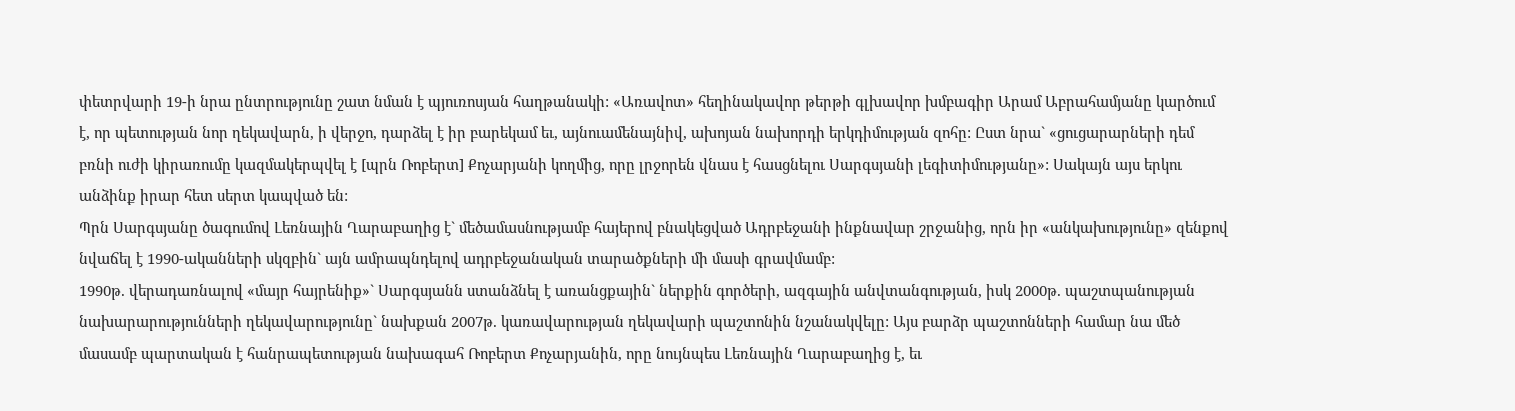փետրվարի 19-ի նրա ընտրությունը շատ նման է պյուռոսյան հաղթանակի: «Առավոտ» հեղինակավոր թերթի գլխավոր խմբագիր Արամ Աբրահամյանը կարծում է, որ պետության նոր ղեկավարն, ի վերջո, դարձել է իր բարեկամ եւ, այնուամենայնիվ, ախոյան նախորդի երկդիմության զոհը: Ըստ նրա` «ցուցարարների դեմ բռնի ուժի կիրառումը կազմակերպվել է [պրն Ռոբերտ] Քոչարյանի կողմից, որը լրջորեն վնաս է հասցնելու Սարգսյանի լեգիտիմությանը»: Սակայն այս երկու անձինք իրար հետ սերտ կապված են:
Պրն Սարգսյանը ծագումով Լեռնային Ղարաբաղից է` մեծամասնությամբ հայերով բնակեցված Ադրբեջանի ինքնավար շրջանից, որն իր «անկախությունը» զենքով նվաճել է 1990-ականների սկզբին` այն ամրապնդելով ադրբեջանական տարածքների մի մասի գրավմամբ:
1990թ. վերադառնալով «մայր հայրենիք»` Սարգսյանն ստանձնել է առանցքային` ներքին գործերի, ազգային անվտանգության, իսկ 2000թ. պաշտպանության նախարարությունների ղեկավարությունը` նախքան 2007թ. կառավարության ղեկավարի պաշտոնին նշանակվելը: Այս բարձր պաշտոնների համար նա մեծ մասամբ պարտական է հանրապետության նախագահ Ռոբերտ Քոչարյանին, որը նույնպես Լեռնային Ղարաբաղից է, եւ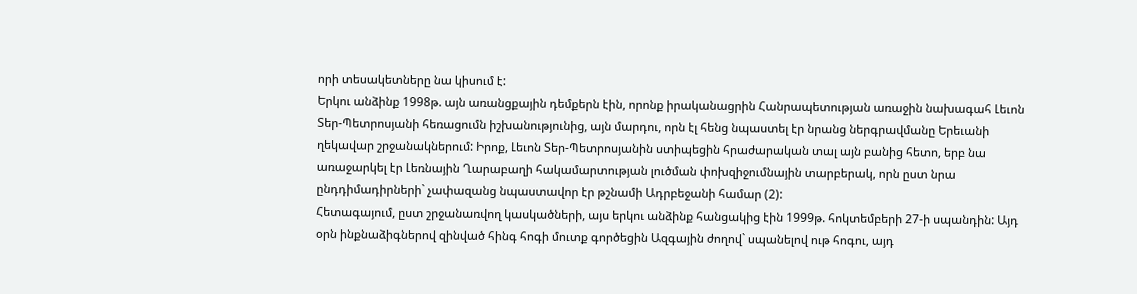որի տեսակետները նա կիսում է:
Երկու անձինք 1998թ. այն առանցքային դեմքերն էին, որոնք իրականացրին Հանրապետության առաջին նախագահ Լեւոն Տեր-Պետրոսյանի հեռացումն իշխանությունից, այն մարդու, որն էլ հենց նպաստել էր նրանց ներգրավմանը Երեւանի ղեկավար շրջանակներում: Իրոք, Լեւոն Տեր-Պետրոսյանին ստիպեցին հրաժարական տալ այն բանից հետո, երբ նա առաջարկել էր Լեռնային Ղարաբաղի հակամարտության լուծման փոխզիջումնային տարբերակ, որն ըստ նրա ընդդիմադիրների` չափազանց նպաստավոր էր թշնամի Ադրբեջանի համար (2):
Հետագայում, ըստ շրջանառվող կասկածների, այս երկու անձինք հանցակից էին 1999թ. հոկտեմբերի 27-ի սպանդին: Այդ օրն ինքնաձիգներով զինված հինգ հոգի մուտք գործեցին Ազգային ժողով` սպանելով ութ հոգու, այդ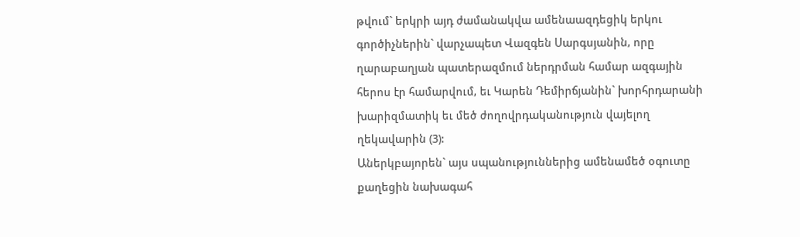թվում` երկրի այդ ժամանակվա ամենաազդեցիկ երկու գործիչներին` վարչապետ Վազգեն Սարգսյանին, որը ղարաբաղյան պատերազմում ներդրման համար ազգային հերոս էր համարվում, եւ Կարեն Դեմիրճյանին` խորհրդարանի խարիզմատիկ եւ մեծ ժողովրդականություն վայելող ղեկավարին (3):
Աներկբայորեն` այս սպանություններից ամենամեծ օգուտը քաղեցին նախագահ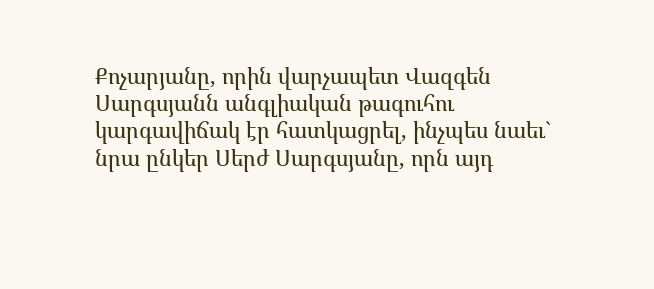Քոչարյանը, որին վարչապետ Վազգեն Սարգսյանն անգլիական թագուհու կարգավիճակ էր հատկացրել, ինչպես նաեւ` նրա ընկեր Սերժ Սարգսյանը, որն այդ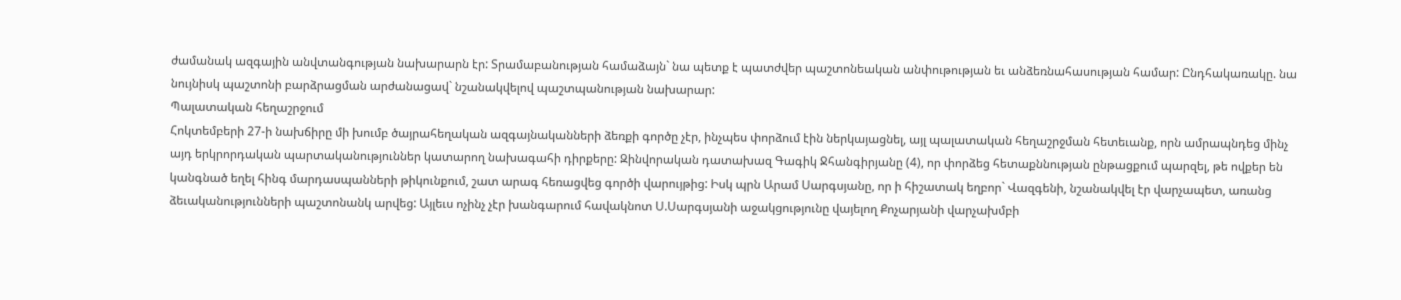ժամանակ ազգային անվտանգության նախարարն էր: Տրամաբանության համաձայն` նա պետք է պատժվեր պաշտոնեական անփութության եւ անձեռնահասության համար: Ընդհակառակը. նա նույնիսկ պաշտոնի բարձրացման արժանացավ` նշանակվելով պաշտպանության նախարար:
Պալատական հեղաշրջում
Հոկտեմբերի 27-ի նախճիրը մի խումբ ծայրահեղական ազգայնականների ձեռքի գործը չէր, ինչպես փորձում էին ներկայացնել, այլ պալատական հեղաշրջման հետեւանք, որն ամրապնդեց մինչ այդ երկրորդական պարտականություններ կատարող նախագահի դիրքերը: Զինվորական դատախազ Գագիկ Ջհանգիրյանը (4), որ փորձեց հետաքննության ընթացքում պարզել, թե ովքեր են կանգնած եղել հինգ մարդասպանների թիկունքում, շատ արագ հեռացվեց գործի վարույթից: Իսկ պրն Արամ Սարգսյանը, որ ի հիշատակ եղբոր` Վազգենի, նշանակվել էր վարչապետ, առանց ձեւականությունների պաշտոնանկ արվեց: Այլեւս ոչինչ չէր խանգարում հավակնոտ Ս.Սարգսյանի աջակցությունը վայելող Քոչարյանի վարչախմբի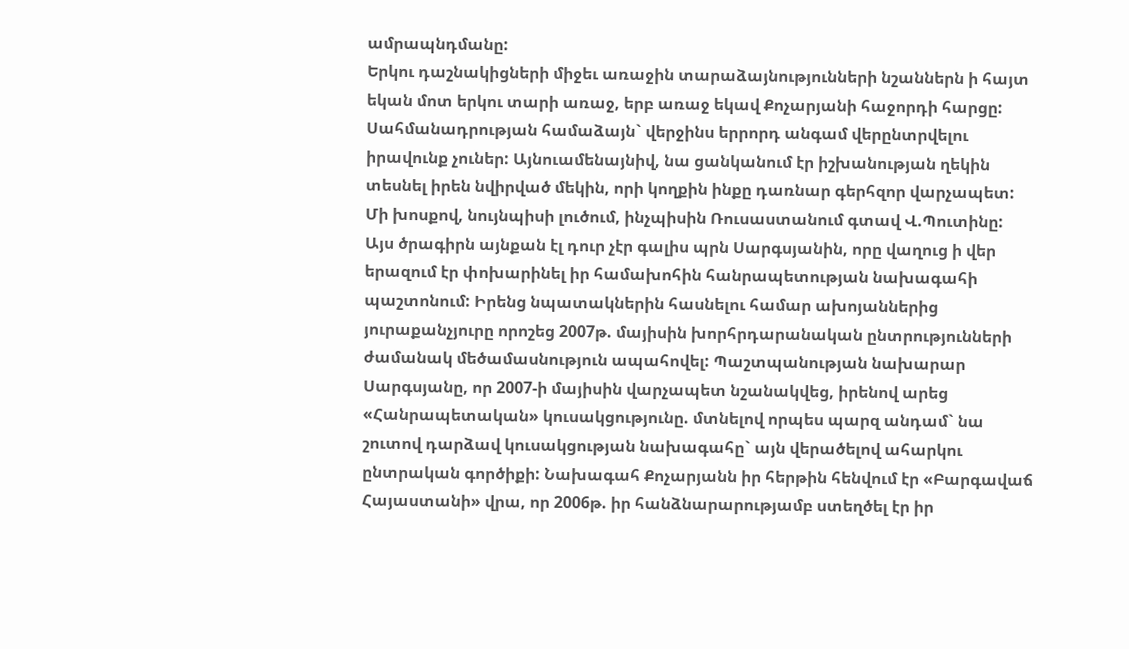ամրապնդմանը:
Երկու դաշնակիցների միջեւ առաջին տարաձայնությունների նշաններն ի հայտ եկան մոտ երկու տարի առաջ, երբ առաջ եկավ Քոչարյանի հաջորդի հարցը: Սահմանադրության համաձայն` վերջինս երրորդ անգամ վերընտրվելու իրավունք չուներ: Այնուամենայնիվ, նա ցանկանում էր իշխանության ղեկին տեսնել իրեն նվիրված մեկին, որի կողքին ինքը դառնար գերհզոր վարչապետ: Մի խոսքով, նույնպիսի լուծում, ինչպիսին Ռուսաստանում գտավ Վ.Պուտինը:
Այս ծրագիրն այնքան էլ դուր չէր գալիս պրն Սարգսյանին, որը վաղուց ի վեր երազում էր փոխարինել իր համախոհին հանրապետության նախագահի պաշտոնում: Իրենց նպատակներին հասնելու համար ախոյաններից յուրաքանչյուրը որոշեց 2007թ. մայիսին խորհրդարանական ընտրությունների ժամանակ մեծամասնություն ապահովել: Պաշտպանության նախարար Սարգսյանը, որ 2007-ի մայիսին վարչապետ նշանակվեց, իրենով արեց «Հանրապետական» կուսակցությունը. մտնելով որպես պարզ անդամ` նա շուտով դարձավ կուսակցության նախագահը` այն վերածելով ահարկու ընտրական գործիքի: Նախագահ Քոչարյանն իր հերթին հենվում էր «Բարգավաճ Հայաստանի» վրա, որ 2006թ. իր հանձնարարությամբ ստեղծել էր իր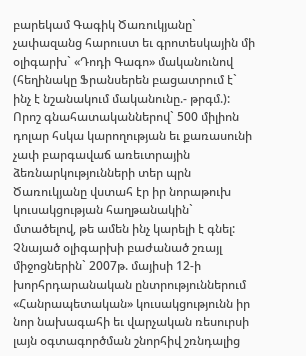բարեկամ Գագիկ Ծառուկյանը` չափազանց հարուստ եւ գրոտեսկային մի օլիգարխ` «Դոդի Գագո» մականունով (հեղինակը Ֆրանսերեն բացատրում է` ինչ է նշանակում մականունը.- թրգմ.): Որոշ գնահատականներով` 500 միլիոն դոլար հսկա կարողության եւ քառասունի չափ բարգավաճ առեւտրային ձեռնարկությունների տեր պրն Ծառուկյանը վստահ էր իր նորաթուխ կուսակցության հաղթանակին` մտածելով, թե ամեն ինչ կարելի է գնել:
Չնայած օլիգարխի բաժանած շռայլ միջոցներին` 2007թ. մայիսի 12-ի խորհրդարանական ընտրություններում «Հանրապետական» կուսակցությունն իր նոր նախագահի եւ վարչական ռեսուրսի լայն օգտագործման շնորհիվ շռնդալից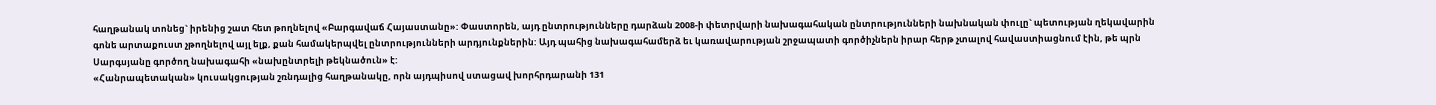հաղթանակ տոնեց` իրենից շատ հետ թողնելով «Բարգավաճ Հայաստանը»: Փաստորեն, այդ ընտրությունները դարձան 2008-ի փետրվարի նախագահական ընտրությունների նախնական փուլը` պետության ղեկավարին գոնե արտաքուստ չթողնելով այլ ելք, քան համակերպվել ընտրությունների արդյունքներին: Այդ պահից նախագահամերձ եւ կառավարության շրջապատի գործիչներն իրար հերթ չտալով հավաստիացնում էին, թե պրն Սարգսյանը գործող նախագահի «նախընտրելի թեկնածուն» է:
«Հանրապետական» կուսակցության շռնդալից հաղթանակը, որն այդպիսով ստացավ խորհրդարանի 131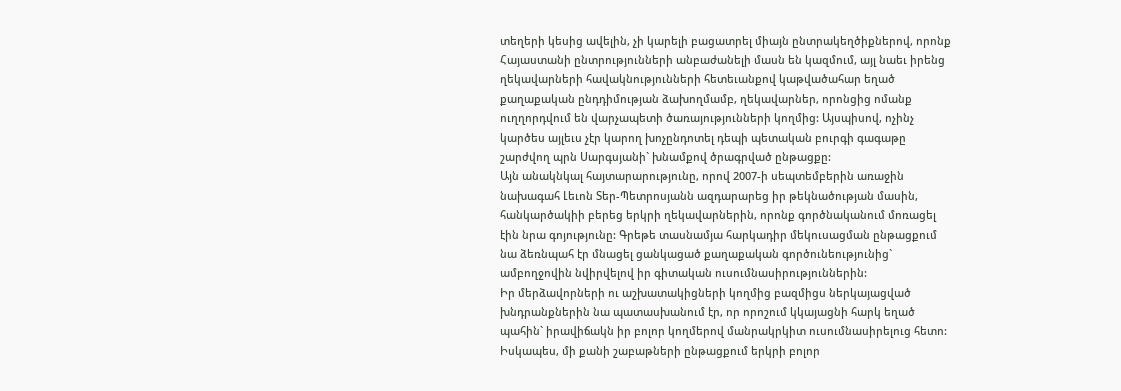տեղերի կեսից ավելին, չի կարելի բացատրել միայն ընտրակեղծիքներով, որոնք Հայաստանի ընտրությունների անբաժանելի մասն են կազմում, այլ նաեւ իրենց ղեկավարների հավակնությունների հետեւանքով կաթվածահար եղած քաղաքական ընդդիմության ձախողմամբ, ղեկավարներ, որոնցից ոմանք ուղղորդվում են վարչապետի ծառայությունների կողմից: Այսպիսով, ոչինչ կարծես այլեւս չէր կարող խոչընդոտել դեպի պետական բուրգի գագաթը շարժվող պրն Սարգսյանի` խնամքով ծրագրված ընթացքը:
Այն անակնկալ հայտարարությունը, որով 2007-ի սեպտեմբերին առաջին նախագահ Լեւոն Տեր-Պետրոսյանն ազդարարեց իր թեկնածության մասին, հանկարծակիի բերեց երկրի ղեկավարներին, որոնք գործնականում մոռացել էին նրա գոյությունը: Գրեթե տասնամյա հարկադիր մեկուսացման ընթացքում նա ձեռնպահ էր մնացել ցանկացած քաղաքական գործունեությունից` ամբողջովին նվիրվելով իր գիտական ուսումնասիրություններին:
Իր մերձավորների ու աշխատակիցների կողմից բազմիցս ներկայացված խնդրանքներին նա պատասխանում էր, որ որոշում կկայացնի հարկ եղած պահին` իրավիճակն իր բոլոր կողմերով մանրակրկիտ ուսումնասիրելուց հետո: Իսկապես, մի քանի շաբաթների ընթացքում երկրի բոլոր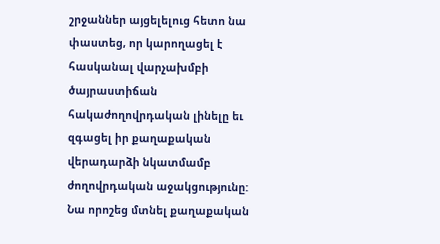շրջաններ այցելելուց հետո նա փաստեց, որ կարողացել է հասկանալ վարչախմբի ծայրաստիճան հակաժողովրդական լինելը եւ զգացել իր քաղաքական վերադարձի նկատմամբ ժողովրդական աջակցությունը: Նա որոշեց մտնել քաղաքական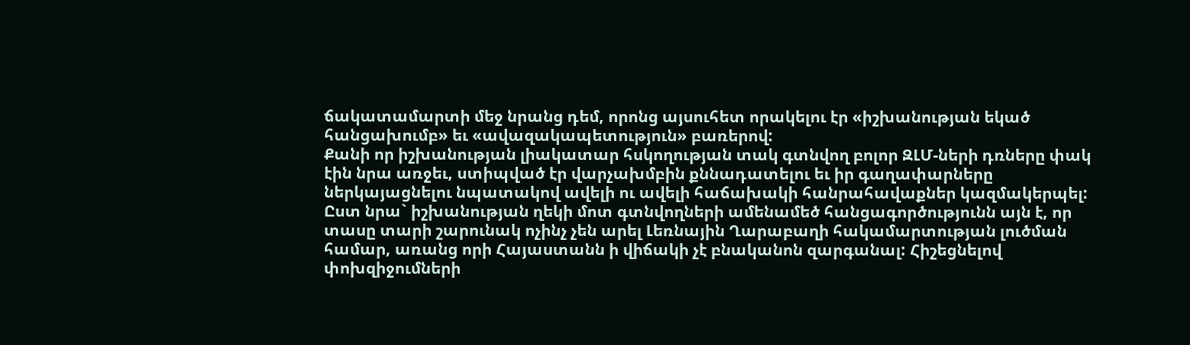ճակատամարտի մեջ նրանց դեմ, որոնց այսուհետ որակելու էր «իշխանության եկած հանցախումբ» եւ «ավազակապետություն» բառերով:
Քանի որ իշխանության լիակատար հսկողության տակ գտնվող բոլոր ԶԼՄ-ների դռները փակ էին նրա առջեւ, ստիպված էր վարչախմբին քննադատելու եւ իր գաղափարները ներկայացնելու նպատակով ավելի ու ավելի հաճախակի հանրահավաքներ կազմակերպել: Ըստ նրա` իշխանության ղեկի մոտ գտնվողների ամենամեծ հանցագործությունն այն է, որ տասը տարի շարունակ ոչինչ չեն արել Լեռնային Ղարաբաղի հակամարտության լուծման համար, առանց որի Հայաստանն ի վիճակի չէ բնականոն զարգանալ: Հիշեցնելով փոխզիջումների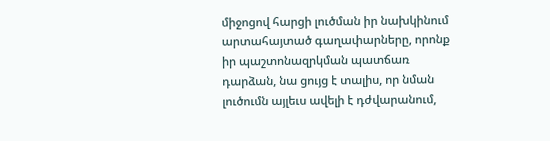միջոցով հարցի լուծման իր նախկինում արտահայտած գաղափարները, որոնք իր պաշտոնազրկման պատճառ դարձան, նա ցույց է տալիս, որ նման լուծումն այլեւս ավելի է դժվարանում,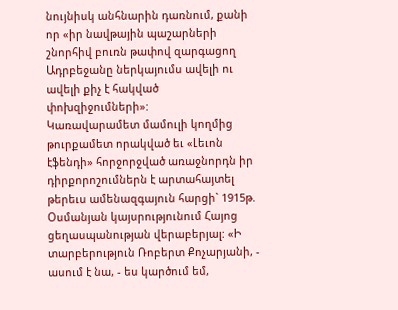նույնիսկ անհնարին դառնում, քանի որ «իր նավթային պաշարների շնորհիվ բուռն թափով զարգացող Ադրբեջանը ներկայումս ավելի ու ավելի քիչ է հակված փոխզիջումների»:
Կառավարամետ մամուլի կողմից թուրքամետ որակված եւ «Լեւոն էֆենդի» հորջորջված առաջնորդն իր դիրքորոշումներն է արտահայտել թերեւս ամենազգայուն հարցի` 1915թ. Օսմանյան կայսրությունում Հայոց ցեղասպանության վերաբերյալ: «Ի տարբերություն Ռոբերտ Քոչարյանի, - ասում է նա, - ես կարծում եմ,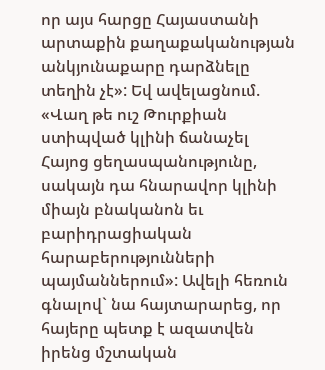որ այս հարցը Հայաստանի արտաքին քաղաքականության անկյունաքարը դարձնելը տեղին չէ»: Եվ ավելացնում. «Վաղ թե ուշ Թուրքիան ստիպված կլինի ճանաչել Հայոց ցեղասպանությունը, սակայն դա հնարավոր կլինի միայն բնականոն եւ բարիդրացիական հարաբերությունների պայմաններում»: Ավելի հեռուն գնալով` նա հայտարարեց, որ հայերը պետք է ազատվեն իրենց մշտական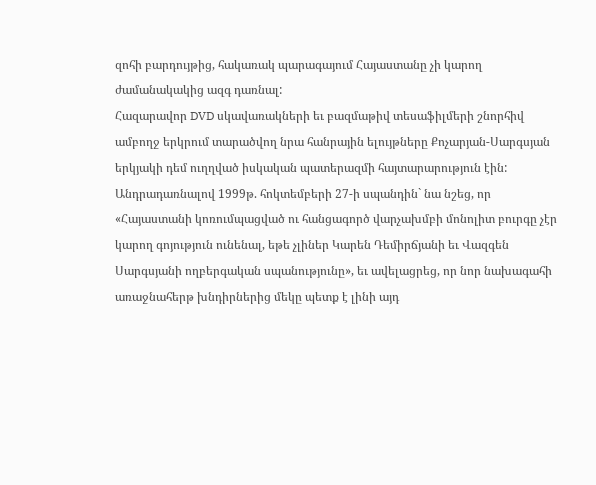զոհի բարդույթից, հակառակ պարագայում Հայաստանը չի կարող ժամանակակից ազգ դառնալ:
Հազարավոր DVD սկավառակների եւ բազմաթիվ տեսաֆիլմերի շնորհիվ ամբողջ երկրում տարածվող նրա հանրային ելույթները Քոչարյան-Սարգսյան երկյակի դեմ ուղղված իսկական պատերազմի հայտարարություն էին: Անդրադառնալով 1999թ. հոկտեմբերի 27-ի սպանդին` նա նշեց, որ «Հայաստանի կոռումպացված ու հանցագործ վարչախմբի մոնոլիտ բուրգը չէր կարող գոյություն ունենալ, եթե չլիներ Կարեն Դեմիրճյանի եւ Վազգեն Սարգսյանի ողբերգական սպանությունը», եւ ավելացրեց, որ նոր նախագահի առաջնահերթ խնդիրներից մեկը պետք է լինի այդ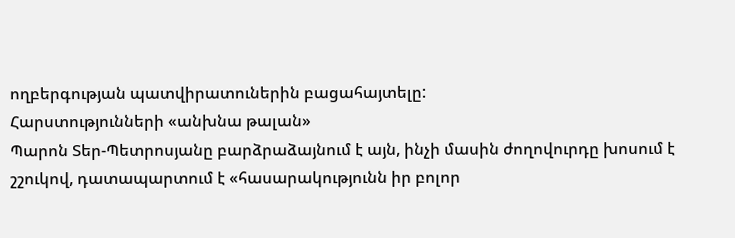ողբերգության պատվիրատուներին բացահայտելը:
Հարստությունների «անխնա թալան»
Պարոն Տեր-Պետրոսյանը բարձրաձայնում է այն, ինչի մասին ժողովուրդը խոսում է շշուկով, դատապարտում է «հասարակությունն իր բոլոր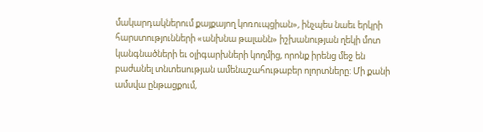մակարդակներում քայքայող կոռուպցիան», ինչպես նաեւ երկրի հարստությունների «անխնա թալանն» իշխանության ղեկի մոտ կանգնածների եւ օլիգարխների կողմից, որոնք իրենց մեջ են բաժանել տնտեսության ամենաշահութաբեր ոլորտները: Մի քանի ամսվա ընթացքում,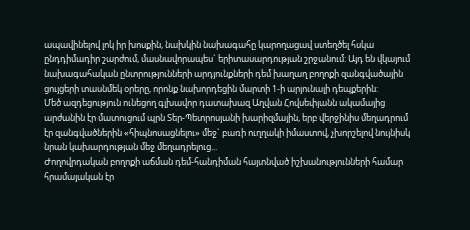ապավինելով լոկ իր խոսքին, նախկին նախագահը կարողացավ ստեղծել հսկա ընդդիմադիր շարժում, մասնավորապես` երիտասարդության շրջանում: Այդ են վկայում նախագահական ընտրությունների արդյունքների դեմ խաղաղ բողոքի զանգվածային ցույցերի տասնմեկ օրերը, որոնք նախորդեցին մարտի 1-ի արյունալի դեպքերին:
Մեծ ազդեցություն ունեցող գլխավոր դատախազ Աղվան Հովսեփյանն ակամայից արժանին էր մատուցում պրն Տեր-Պետրոսյանի խարիզմային, երբ վերջինիս մեղադրում էր զանգվածներին «հիպնոսացնելու» մեջ` բառի ուղղակի իմաստով, չխորշելով նույնիսկ նրան կախարդության մեջ մեղադրելուց...
Ժողովրդական բողոքի աճման դեմ-հանդիման հայտնված իշխանությունների համար հրամայական էր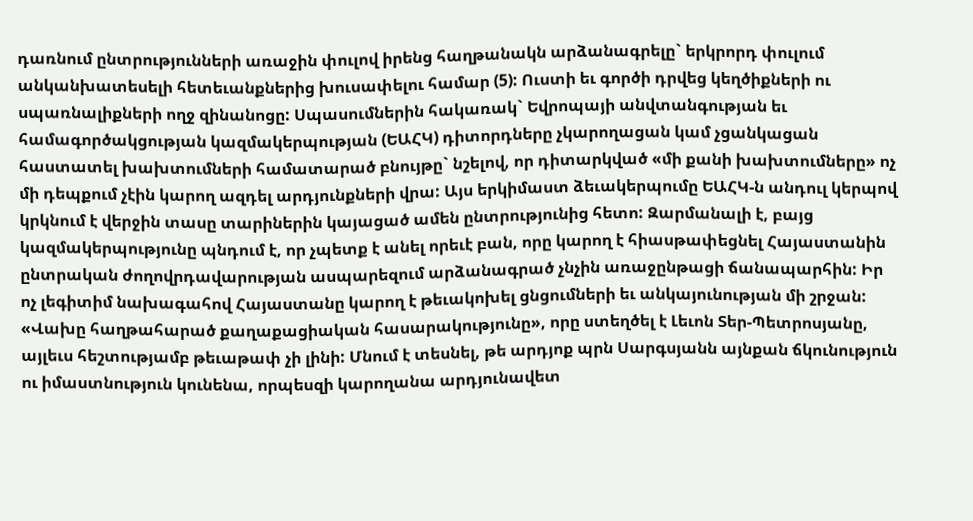դառնում ընտրությունների առաջին փուլով իրենց հաղթանակն արձանագրելը` երկրորդ փուլում անկանխատեսելի հետեւանքներից խուսափելու համար (5): Ուստի եւ գործի դրվեց կեղծիքների ու սպառնալիքների ողջ զինանոցը: Սպասումներին հակառակ` Եվրոպայի անվտանգության եւ համագործակցության կազմակերպության (ԵԱՀԿ) դիտորդները չկարողացան կամ չցանկացան հաստատել խախտումների համատարած բնույթը` նշելով, որ դիտարկված «մի քանի խախտումները» ոչ մի դեպքում չէին կարող ազդել արդյունքների վրա: Այս երկիմաստ ձեւակերպումը ԵԱՀԿ-ն անդուլ կերպով կրկնում է վերջին տասը տարիներին կայացած ամեն ընտրությունից հետո: Զարմանալի է, բայց կազմակերպությունը պնդում է, որ չպետք է անել որեւէ բան, որը կարող է հիասթափեցնել Հայաստանին ընտրական ժողովրդավարության ասպարեզում արձանագրած չնչին առաջընթացի ճանապարհին: Իր ոչ լեգիտիմ նախագահով Հայաստանը կարող է թեւակոխել ցնցումների եւ անկայունության մի շրջան: «Վախը հաղթահարած քաղաքացիական հասարակությունը», որը ստեղծել է Լեւոն Տեր-Պետրոսյանը, այլեւս հեշտությամբ թեւաթափ չի լինի: Մնում է տեսնել, թե արդյոք պրն Սարգսյանն այնքան ճկունություն ու իմաստնություն կունենա, որպեսզի կարողանա արդյունավետ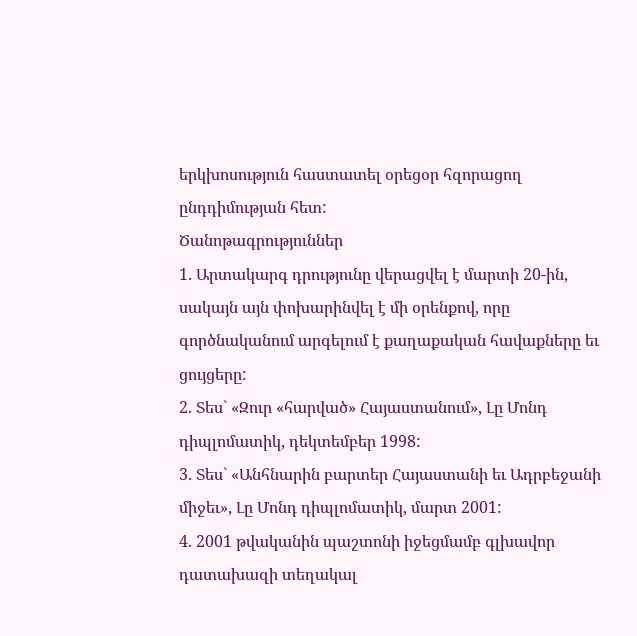երկխոսություն հաստատել օրեցօր հզորացող ընդդիմության հետ:
Ծանոթագրություններ
1. Արտակարգ դրությունը վերացվել է մարտի 20-ին, սակայն այն փոխարինվել է մի օրենքով, որը գործնականում արգելում է քաղաքական հավաքները եւ ցույցերը:
2. Տես` «Զուր «հարված» Հայաստանում», Լը Մոնդ դիպլոմատիկ, դեկտեմբեր 1998:
3. Տես` «Անհնարին բարտեր Հայաստանի եւ Ադրբեջանի միջեւ», Լը Մոնդ դիպլոմատիկ, մարտ 2001:
4. 2001 թվականին պաշտոնի իջեցմամբ գլխավոր դատախազի տեղակալ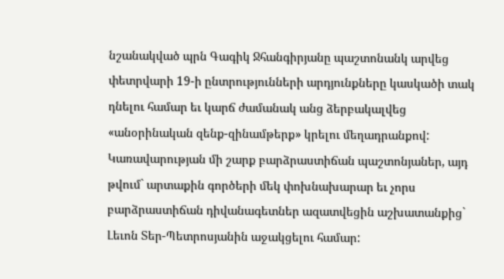նշանակված պրն Գագիկ Ջհանգիրյանը պաշտոնանկ արվեց փետրվարի 19-ի ընտրությունների արդյունքները կասկածի տակ դնելու համար եւ կարճ ժամանակ անց ձերբակալվեց «անօրինական զենք-զինամթերք» կրելու մեղադրանքով: Կառավարության մի շարք բարձրաստիճան պաշտոնյաներ, այդ թվում` արտաքին գործերի մեկ փոխնախարար եւ չորս բարձրաստիճան դիվանագետներ ազատվեցին աշխատանքից` Լեւոն Տեր-Պետրոսյանին աջակցելու համար: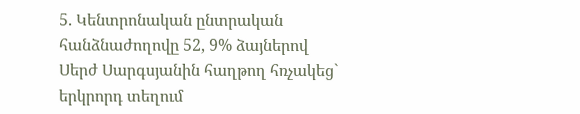5. Կենտրոնական ընտրական հանձնաժողովը 52, 9% ձայներով Սերժ Սարգսյանին հաղթող հռչակեց` երկրորդ տեղում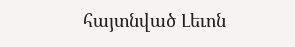հայտնված Լեւոն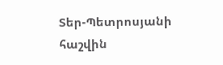Տեր-Պետրոսյանի հաշվին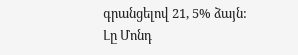գրանցելով 21, 5% ձայն:
Լը Մոնդ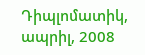Դիպլոմատիկ, ապրիլ, 2008